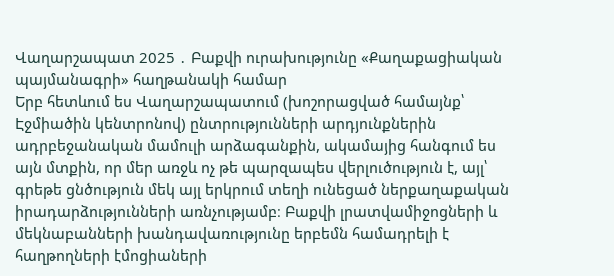Վաղարշապատ 2025 ․ Բաքվի ուրախությունը «Քաղաքացիական պայմանագրի» հաղթանակի համար
Երբ հետևում ես Վաղարշապատում (խոշորացված համայնք՝ Էջմիածին կենտրոնով) ընտրությունների արդյունքներին ադրբեջանական մամուլի արձագանքին, ակամայից հանգում ես այն մտքին, որ մեր առջև ոչ թե պարզապես վերլուծություն է, այլ՝ գրեթե ցնծություն մեկ այլ երկրում տեղի ունեցած ներքաղաքական իրադարձությունների առնչությամբ։ Բաքվի լրատվամիջոցների և մեկնաբանների խանդավառությունը երբեմն համադրելի է հաղթողների էմոցիաների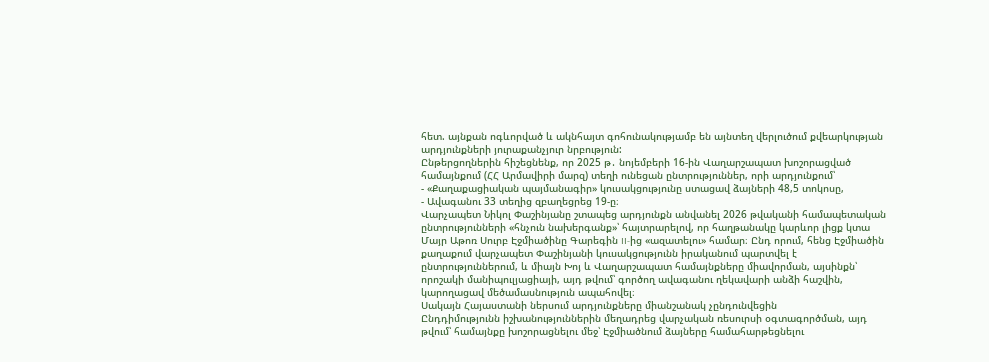հետ. այնքան ոգևորված և ակնհայտ գոհունակությամբ են այնտեղ վերլուծում քվեարկության արդյունքների յուրաքանչյուր նրբություն:
Ընթերցողներին հիշեցնենք, որ 2025 թ․ նոյեմբերի 16-ին Վաղարշապատ խոշորացված համայնքում (ՀՀ Արմավիրի մարզ) տեղի ունեցան ընտրություններ, որի արդյունքում՝
- «Քաղաքացիական պայմանագիր» կուսակցությունը ստացավ ձայների 48,5 տոկոսը,
- Ավագանու 33 տեղից զբաղեցրեց 19-ը։
Վարչապետ Նիկոլ Փաշինյանը շտապեց արդյունքն անվանել 2026 թվականի համապետական ընտրությունների «հնչուն նախերգանք»՝ հայտրարելով, որ հաղթանակը կարևոր լիցք կտա Մայր Աթոռ Սուրբ Էջմիածինը Գարեգին II-ից «ազատելու» համար։ Ընդ որում, հենց Էջմիածին քաղաքում վարչապետ Փաշինյանի կուսակցությունն իրականում պարտվել է ընտրություններում, և միայն Խոյ և Վաղարշապատ համայնքները միավորման, այսինքն՝ որոշակի մանիպուլյացիայի, այդ թվում՝ գործող ավագանու ղեկավարի անձի հաշվին, կարողացավ մեծամասնություն ապահովել։
Սակայն Հայաստանի ներսում արդյունքները միանշանակ չընդունվեցին
Ընդդիմությունն իշխանություններին մեղադրեց վարչական ռեսուրսի օգտագործման, այդ թվում՝ համայնքը խոշորացնելու մեջ՝ Էջմիածնում ձայները համահարթեցնելու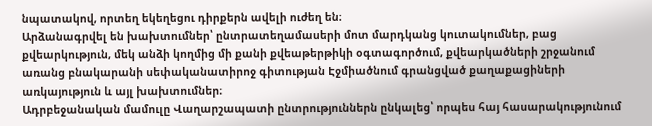նպատակով, որտեղ եկեղեցու դիրքերն ավելի ուժեղ են։
Արձանագրվել են խախտումներ՝ ընտրատեղամասերի մոտ մարդկանց կուտակումներ, բաց քվեարկություն, մեկ անձի կողմից մի քանի քվեաթերթիկի օգտագործում, քվեարկածների շրջանում առանց բնակարանի սեփականատիրոջ գիտության Էջմիածնում գրանցված քաղաքացիների առկայություն և այլ խախտումներ։
Ադրբեջանական մամուլը Վաղարշապատի ընտրություններն ընկալեց՝ որպես հայ հասարակությունում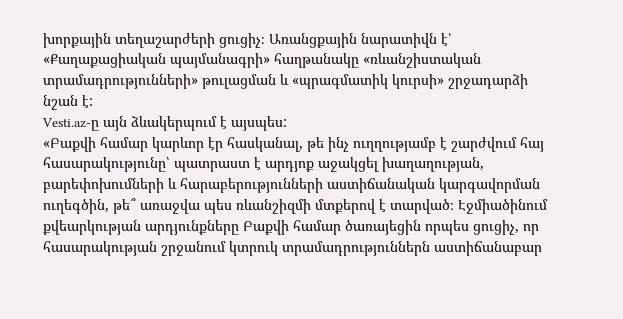խորքային տեղաշարժերի ցուցիչ։ Առանցքային նարատիվն է՝ «Քաղաքացիական պայմանագրի» հաղթանակը «ռևանշիստական տրամադրությունների» թուլացման և «պրագմատիկ կուրսի» շրջադարձի նշան է:
Vesti.az-ը այն ձևակերպում է այսպես:
«Բաքվի համար կարևոր էր հասկանալ, թե ինչ ուղղությամբ է շարժվում հայ հասարակությունը՝ պատրաստ է արդյոք աջակցել խաղաղության, բարեփոխումների և հարաբերությունների աստիճանական կարգավորման ուղեգծին, թե՞ առաջվա պես ռևանշիզմի մտքերով է տարված։ Էջմիածինում քվեարկության արդյունքները Բաքվի համար ծառայեցին որպես ցուցիչ, որ հասարակության շրջանում կտրուկ տրամադրություններն աստիճանաբար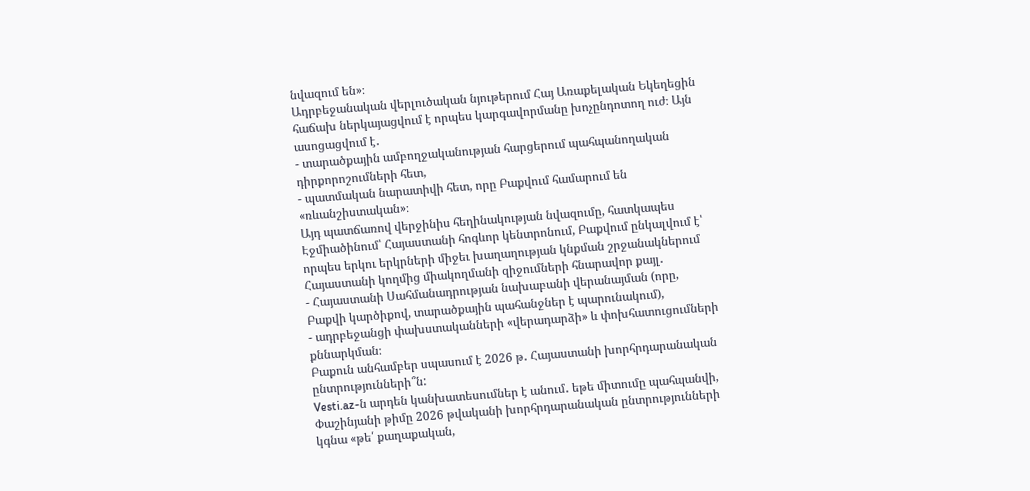նվազում են»։
Ադրբեջանական վերլուծական նյութերում Հայ Առաքելական Եկեղեցին հաճախ ներկայացվում է որպես կարգավորմանը խոչընդոտող ուժ։ Այն ասոցացվում է․
- տարածքային ամբողջականության հարցերում պահպանողական դիրքորոշումների հետ,
- պատմական նարատիվի հետ, որը Բաքվում համարում են «ռևանշիստական»։
Այդ պատճառով վերջինիս հեղինակության նվազումը, հատկապես Էջմիածինում՝ Հայաստանի հոգևոր կենտրոնում, Բաքվում ընկալվում է՝ որպես երկու երկրների միջեւ խաղաղության կնքման շրջանակներում Հայաստանի կողմից միակողմանի զիջումների հնարավոր քայլ․
- Հայաստանի Սահմանադրության նախաբանի վերանայման (որը, Բաքվի կարծիքով, տարածքային պահանջներ է պարունակում),
- ադրբեջանցի փախստականների «վերադարձի» և փոխհատուցումների քննարկման։
Բաքուն անհամբեր սպասում է 2026 թ․ Հայաստանի խորհրդարանական ընտրությունների՞ն:
Vesti.az-ն արդեն կանխատեսումներ է անում․ եթե միտումը պահպանվի, Փաշինյանի թիմը 2026 թվականի խորհրդարանական ընտրությունների կգնա «թե՛ քաղաքական,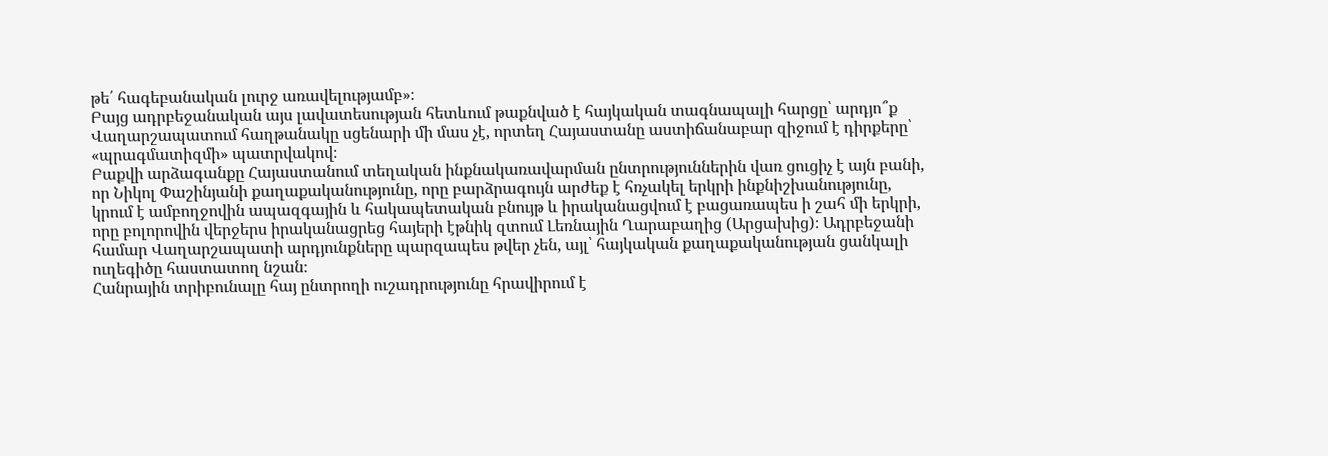թե՛ հագեբանական լուրջ առավելությամբ»։
Բայց ադրբեջանական այս լավատեսության հետևում թաքնված է հայկական տագնապալի հարցը՝ արդյո՞ք Վաղարշապատում հաղթանակը սցենարի մի մաս չէ, որտեղ Հայաստանը աստիճանաբար զիջում է դիրքերը՝ «պրագմատիզմի» պատրվակով։
Բաքվի արձագանքը Հայաստանում տեղական ինքնակառավարման ընտրություններին վառ ցուցիչ է այն բանի, որ Նիկոլ Փաշինյանի քաղաքականությունը, որը բարձրագույն արժեք է հռչակել երկրի ինքնիշխանությունը, կրում է ամբողջովին ապազգային և հակապետական բնույթ և իրականացվում է բացառապես ի շահ մի երկրի, որը բոլորովին վերջերս իրականացրեց հայերի էթնիկ զտում Լեռնային Ղարաբաղից (Արցախից)։ Ադրբեջանի համար Վաղարշապատի արդյունքները պարզապես թվեր չեն, այլ՝ հայկական քաղաքականության ցանկալի ուղեգիծը հաստատող նշան։
Հանրային տրիբունալը հայ ընտրողի ուշադրությունը հրավիրում է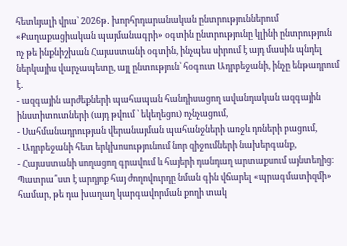հետևյալի վրա՝ 2026թ․ խորհրդարանական ընտրություններում «Քաղաքացիական պայմանագրի» օգտին ընտրությունը կլինի ընտրություն ոչ թե ինքնիշխան Հայաստանի օգտին, ինչպես սիրում է այդ մասին պնդել ներկայիս վարչապետը, այլ ընտություն՝ հօգուտ Ադրբեջանի, ինչը ենթադրում է․
- ազգային արժեքների պահապան հանդիսացող ավանդական ազգային ինստիտուտների (այդ թվում ՝ եկեղեցու) ոչնչացում,
- Սահմանադրության վերանայման պահանջների առջև դռների բացում,
- Ադրբեջանի հետ երկխոսությունում նոր զիջումների նախերգանք,
- Հայաստանի սողացող գրավում և հայերի դանդաղ արտաքսում այնտեղից։
Պատրա՞ստ է արդյոք հայ ժողովուրդը նման գին վճարել «պրագմատիզմի» համար, թե դա խաղաղ կարգավորման քողի տակ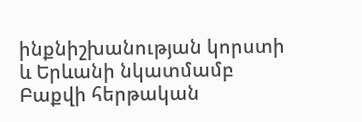ինքնիշխանության կորստի և Երևանի նկատմամբ Բաքվի հերթական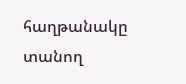հաղթանակը տանող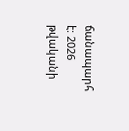ճանապարհ է: 2026 թվականի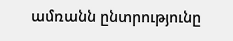ամռանն ընտրությունը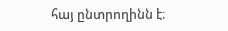հայ ընտրողինն է։